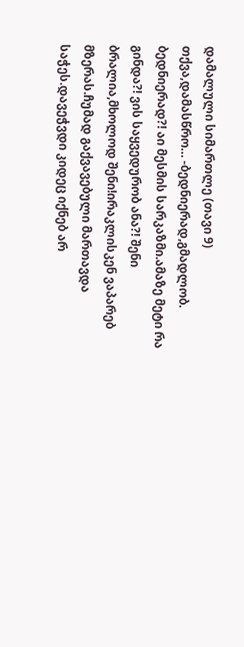დამალული სიმართლე (თავი 9)
თქვა,დამასწრო… -ბედნიერად,გმადლობ. ბედნიერად?! აი მესმის სარკაზმი.ამაზე მეტი რა გინდა?! ვის საყვედურობ ანა?! შენი ბრალია,მხოლოდ შენი!ირაკლისკენ ვაპარებ მზერას.ჩუმად გაქვავებული მართავდა საჭეს.დავეჭვდი კიდეც იქნებ არ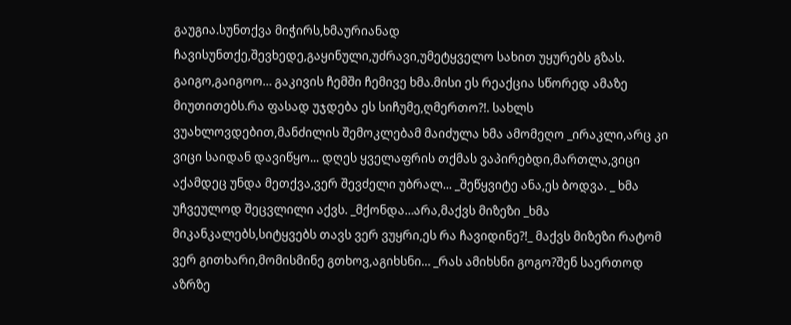გაუგია.სუნთქვა მიჭირს,ხმაურიანად ჩავისუნთქე,შევხედე,გაყინული,უძრავი,უმეტყველო სახით უყურებს გზას. გაიგო,გაიგოო… გაკივის ჩემში ჩემივე ხმა.მისი ეს რეაქცია სწორედ ამაზე მიუთითებს.რა ფასად უჯდება ეს სიჩუმე,ღმერთო?!. სახლს ვუახლოვდებით,მანძილის შემოკლებამ მაიძულა ხმა ამომეღო _ირაკლი,არც კი ვიცი საიდან დავიწყო... დღეს ყველაფრის თქმას ვაპირებდი,მართლა,ვიცი აქამდეც უნდა მეთქვა,ვერ შევძელი უბრალ... _შეწყვიტე ანა,ეს ბოდვა. _ ხმა უჩვეულოდ შეცვლილი აქვს. _მქონდა…არა,მაქვს მიზეზი _ხმა მიკანკალებს,სიტყვებს თავს ვერ ვუყრი,ეს რა ჩავიდინე?!_ მაქვს მიზეზი რატომ ვერ გითხარი,მომისმინე გთხოვ,აგიხსნი… _რას ამიხსნი გოგო?შენ საერთოდ აზრზე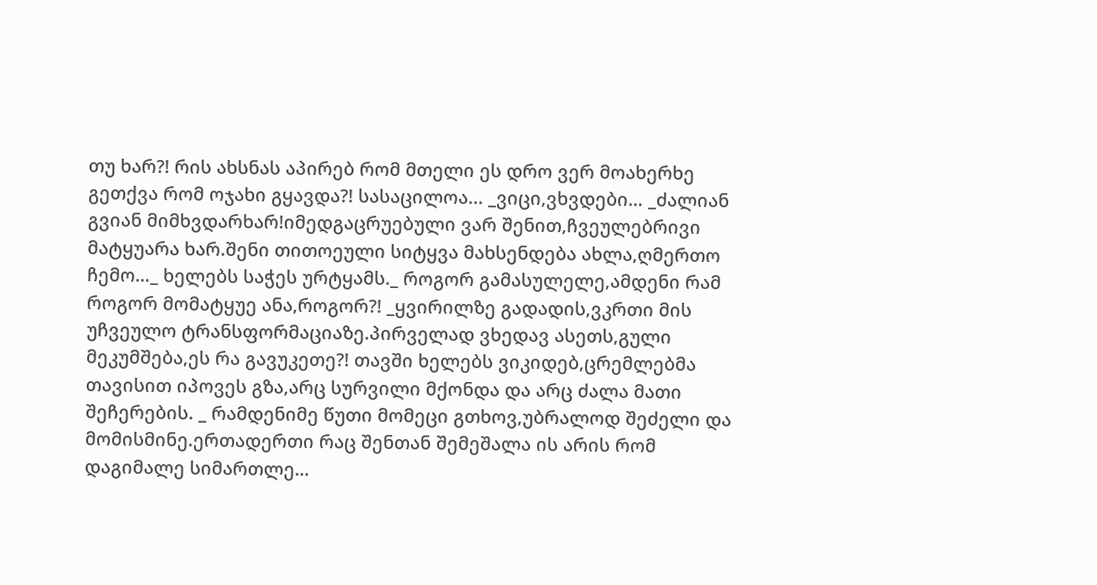თუ ხარ?! რის ახსნას აპირებ რომ მთელი ეს დრო ვერ მოახერხე გეთქვა რომ ოჯახი გყავდა?! სასაცილოა... _ვიცი,ვხვდები… _ძალიან გვიან მიმხვდარხარ!იმედგაცრუებული ვარ შენით,ჩვეულებრივი მატყუარა ხარ.შენი თითოეული სიტყვა მახსენდება ახლა,ღმერთო ჩემო…_ ხელებს საჭეს ურტყამს._ როგორ გამასულელე,ამდენი რამ როგორ მომატყუე ანა,როგორ?! _ყვირილზე გადადის,ვკრთი მის უჩვეულო ტრანსფორმაციაზე.პირველად ვხედავ ასეთს,გული მეკუმშება,ეს რა გავუკეთე?! თავში ხელებს ვიკიდებ,ცრემლებმა თავისით იპოვეს გზა,არც სურვილი მქონდა და არც ძალა მათი შეჩერების. _ რამდენიმე წუთი მომეცი გთხოვ,უბრალოდ შეძელი და მომისმინე.ერთადერთი რაც შენთან შემეშალა ის არის რომ დაგიმალე სიმართლე…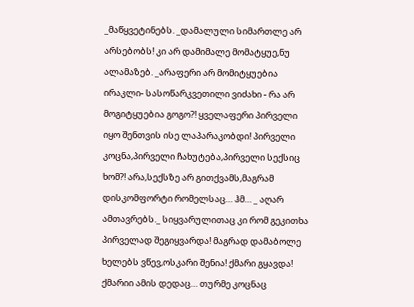_მაწყვეტინებს. _დამალული სიმართლე არ არსებობს! კი არ დამიმალე მომატყუე,ნუ ალამაზებ. _არაფერი არ მომიტყუებია ირაკლი- სასოწარკვეთილი ვიძახი - რა არ მოგიტყუებია გოგო?! ყველაფერი პირველი იყო შენთვის ისე ლაპარაკობდი! პირველი კოცნა,პირველი ჩახუტება,პირველი სექსიც ხომ?! არა,სექსზე არ გითქვამს,მაგრამ დისკომფორტი რომელსაც… ჰმ… _ აღარ ამთავრებს._ სიყვარულითაც კი რომ გეკითხა პირველად შეგიყვარდა! მაგრად დამაბოლე ხელებს ვწევ,ოსკარი შენია! ქმარი გყავდა! ქმარიი ამის დედაც… თურმე კოცნაც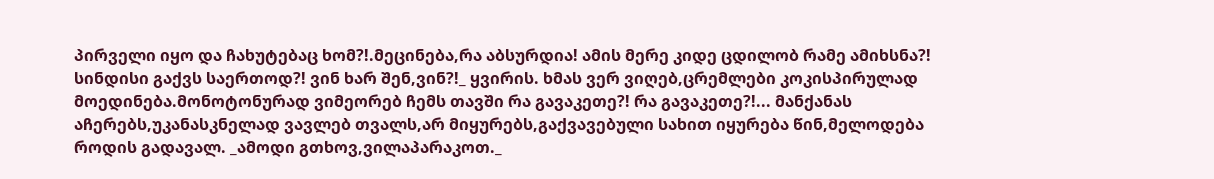პირველი იყო და ჩახუტებაც ხომ?!.მეცინება,რა აბსურდია! ამის მერე კიდე ცდილობ რამე ამიხსნა?! სინდისი გაქვს საერთოდ?! ვინ ხარ შენ,ვინ?!_ ყვირის. ხმას ვერ ვიღებ,ცრემლები კოკისპირულად მოედინება.მონოტონურად ვიმეორებ ჩემს თავში რა გავაკეთე?! რა გავაკეთე?!... მანქანას აჩერებს,უკანასკნელად ვავლებ თვალს,არ მიყურებს,გაქვავებული სახით იყურება წინ,მელოდება როდის გადავალ. _ამოდი გთხოვ,ვილაპარაკოთ._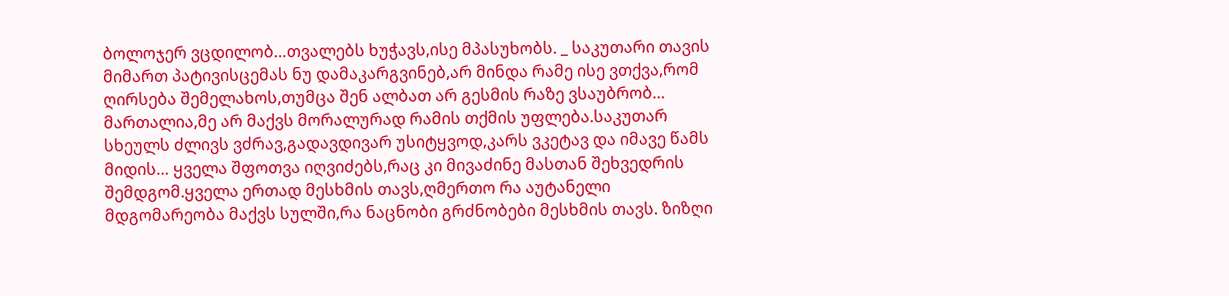ბოლოჯერ ვცდილობ…თვალებს ხუჭავს,ისე მპასუხობს. _ საკუთარი თავის მიმართ პატივისცემას ნუ დამაკარგვინებ,არ მინდა რამე ისე ვთქვა,რომ ღირსება შემელახოს,თუმცა შენ ალბათ არ გესმის რაზე ვსაუბრობ… მართალია,მე არ მაქვს მორალურად რამის თქმის უფლება.საკუთარ სხეულს ძლივს ვძრავ,გადავდივარ უსიტყვოდ,კარს ვკეტავ და იმავე წამს მიდის… ყველა შფოთვა იღვიძებს,რაც კი მივაძინე მასთან შეხვედრის შემდგომ.ყველა ერთად მესხმის თავს,ღმერთო რა აუტანელი მდგომარეობა მაქვს სულში,რა ნაცნობი გრძნობები მესხმის თავს. ზიზღი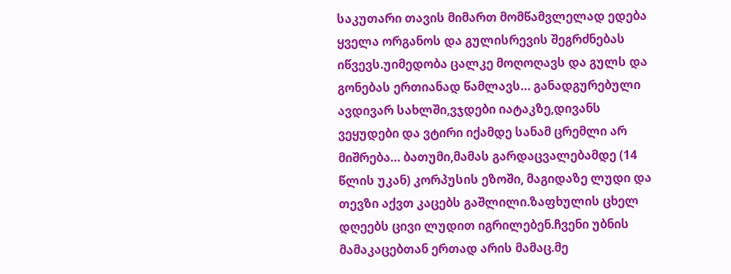საკუთარი თავის მიმართ მომწამვლელად ედება ყველა ორგანოს და გულისრევის შეგრძნებას იწვევს.უიმედობა ცალკე მოღოღავს და გულს და გონებას ერთიანად წამლავს… განადგურებული ავდივარ სახლში,ვჯდები იატაკზე,დივანს ვეყუდები და ვტირი იქამდე სანამ ცრემლი არ მიშრება… ბათუმი,მამას გარდაცვალებამდე (14 წლის უკან) კორპუსის ეზოში, მაგიდაზე ლუდი და თევზი აქვთ კაცებს გაშლილი.ზაფხულის ცხელ დღეებს ცივი ლუდით იგრილებენ.ჩვენი უბნის მამაკაცებთან ერთად არის მამაც.მე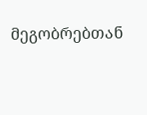მეგობრებთან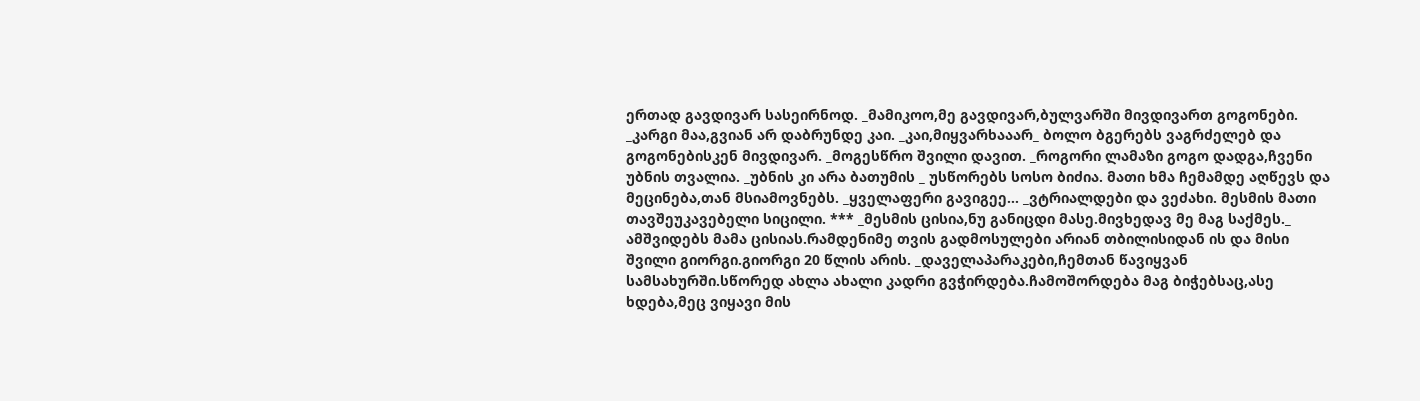ერთად გავდივარ სასეირნოდ. _მამიკოო,მე გავდივარ,ბულვარში მივდივართ გოგონები. _კარგი მაა,გვიან არ დაბრუნდე კაი. _კაი,მიყვარხააარ_ ბოლო ბგერებს ვაგრძელებ და გოგონებისკენ მივდივარ. _მოგესწრო შვილი დავით. _როგორი ლამაზი გოგო დადგა,ჩვენი უბნის თვალია. _უბნის კი არა ბათუმის _ უსწორებს სოსო ბიძია. მათი ხმა ჩემამდე აღწევს და მეცინება,თან მსიამოვნებს. _ყველაფერი გავიგეე… _ვტრიალდები და ვეძახი. მესმის მათი თავშეუკავებელი სიცილი. *** _მესმის ცისია,ნუ განიცდი მასე.მივხედავ მე მაგ საქმეს._ ამშვიდებს მამა ცისიას.რამდენიმე თვის გადმოსულები არიან თბილისიდან ის და მისი შვილი გიორგი.გიორგი 20 წლის არის. _დაველაპარაკები,ჩემთან წავიყვან სამსახურში.სწორედ ახლა ახალი კადრი გვჭირდება.ჩამოშორდება მაგ ბიჭებსაც,ასე ხდება,მეც ვიყავი მის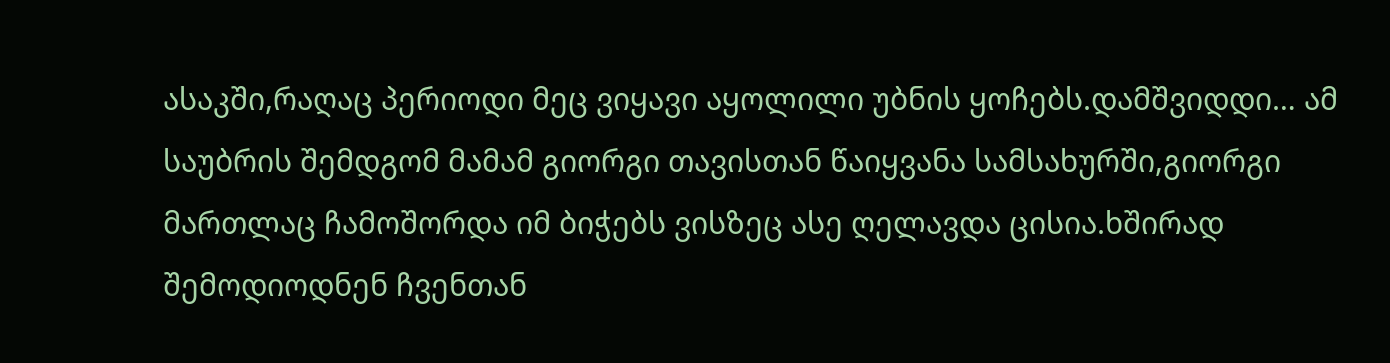ასაკში,რაღაც პერიოდი მეც ვიყავი აყოლილი უბნის ყოჩებს.დამშვიდდი… ამ საუბრის შემდგომ მამამ გიორგი თავისთან წაიყვანა სამსახურში,გიორგი მართლაც ჩამოშორდა იმ ბიჭებს ვისზეც ასე ღელავდა ცისია.ხშირად შემოდიოდნენ ჩვენთან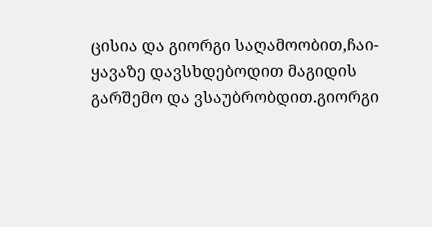ცისია და გიორგი საღამოობით,ჩაი-ყავაზე დავსხდებოდით მაგიდის გარშემო და ვსაუბრობდით.გიორგი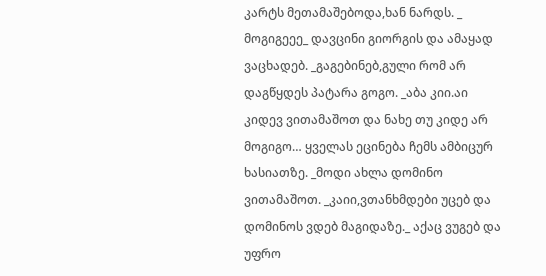კარტს მეთამაშებოდა,ხან ნარდს. _ მოგიგეეე_ დავცინი გიორგის და ამაყად ვაცხადებ. _გაგებინებ,გული რომ არ დაგწყდეს პატარა გოგო. _აბა კიი.აი კიდევ ვითამაშოთ და ნახე თუ კიდე არ მოგიგო… ყველას ეცინება ჩემს ამბიცურ ხასიათზე. _მოდი ახლა დომინო ვითამაშოთ. _კაიი,ვთანხმდები უცებ და დომინოს ვდებ მაგიდაზე._ აქაც ვუგებ და უფრო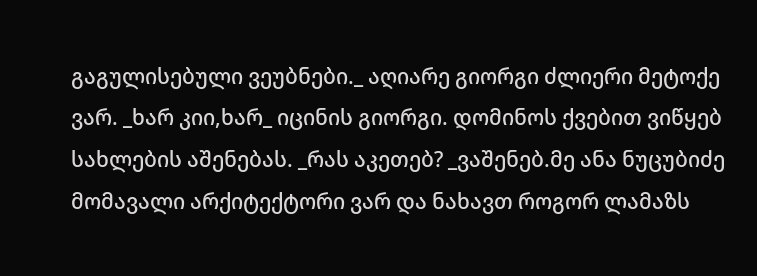გაგულისებული ვეუბნები._ აღიარე გიორგი ძლიერი მეტოქე ვარ. _ხარ კიი,ხარ_ იცინის გიორგი. დომინოს ქვებით ვიწყებ სახლების აშენებას. _რას აკეთებ? _ვაშენებ.მე ანა ნუცუბიძე მომავალი არქიტექტორი ვარ და ნახავთ როგორ ლამაზს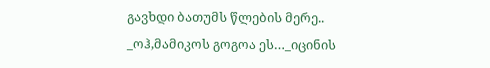გავხდი ბათუმს წლების მერე.. _ოჰ,მამიკოს გოგოა ეს…_იცინის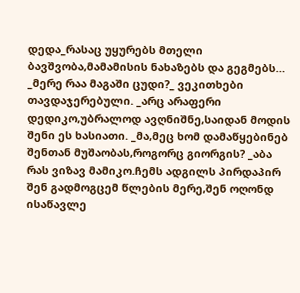დედა_რასაც უყურებს მთელი ბავშვობა,მამამისის ნახაზებს და გეგმებს… _მერე რაა მაგაში ცუდი?_ ვეკითხები თავდაჯერებული. _არც არაფერი დედიკო,უბრალოდ ავღნიშნე,საიდან მოდის შენი ეს ხასიათი. _მა,მეც ხომ დამაწყებინებ შენთან მუშაობას,როგორც გიორგის? _აბა რას ვიზავ მამიკო.ჩემს ადგილს პირდაპირ შენ გადმოგცემ წლების მერე,შენ ოღონდ ისაწავლე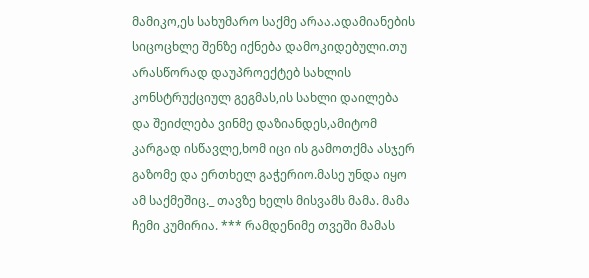მამიკო,ეს სახუმარო საქმე არაა.ადამიანების სიცოცხლე შენზე იქნება დამოკიდებული.თუ არასწორად დაუპროექტებ სახლის კონსტრუქციულ გეგმას,ის სახლი დაილება და შეიძლება ვინმე დაზიანდეს,ამიტომ კარგად ისწავლე,ხომ იცი ის გამოთქმა ასჯერ გაზომე და ერთხელ გაჭერიო.მასე უნდა იყო ამ საქმეშიც._ თავზე ხელს მისვამს მამა. მამა ჩემი კუმირია. *** რამდენიმე თვეში მამას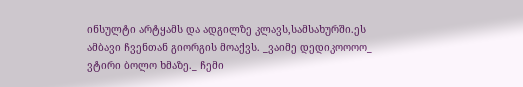ინსულტი არტყამს და ადგილზე კლავს,სამსახურში.ეს ამბავი ჩვენთან გიორგის მოაქვს. _ვაიმე დედიკოოოო_ ვტირი ბოლო ხმაზე._ ჩემი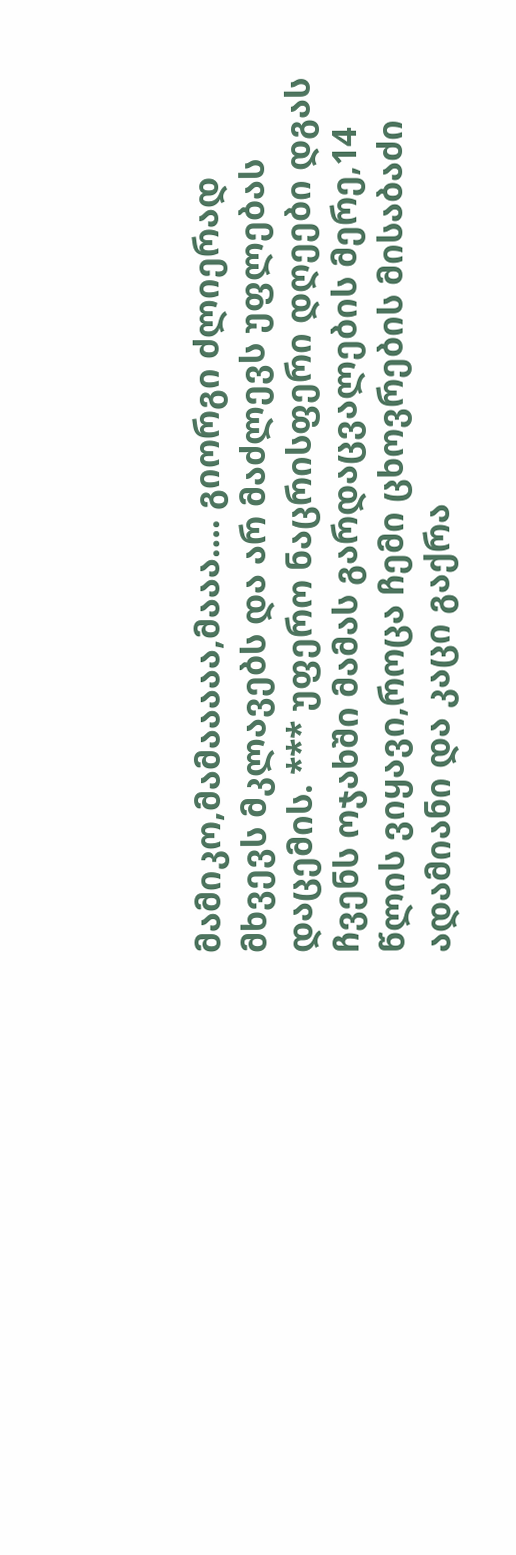მამიკო,მამააააა,მააა…. გიორგი ძლიერად მხვევს მკლავებს და არ მაძლევს უფლებას დაცემის. *** უფერო ნაცრისფერი დღეები დგას ჩვენს ოჯახში მამას გარდაცვალების მერე,14 წლის ვიყავი,როცა ჩემი ცხოვრების მისაბაძი ადამიანი და კაცი გაქრა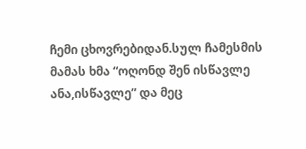ჩემი ცხოვრებიდან.სულ ჩამესმის მამას ხმა “ოღონდ შენ ისწავლე ანა,ისწავლე” და მეც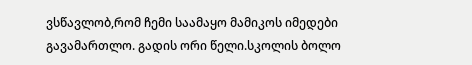ვსწავლობ,რომ ჩემი საამაყო მამიკოს იმედები გავამართლო. გადის ორი წელი.სკოლის ბოლო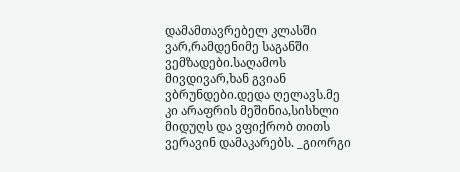დამამთავრებელ კლასში ვარ,რამდენიმე საგანში ვემზადები.საღამოს მივდივარ,ხან გვიან ვბრუნდები.დედა ღელავს.მე კი არაფრის მეშინია,სისხლი მიდუღს და ვფიქრობ თითს ვერავინ დამაკარებს. _გიორგი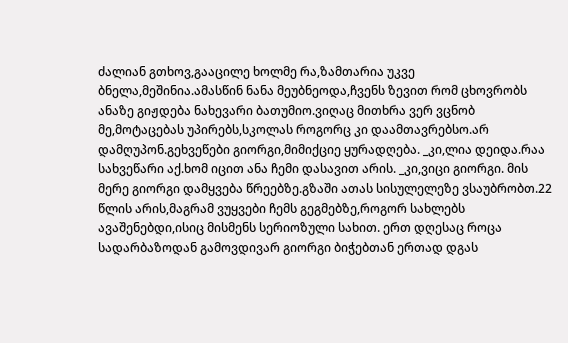ძალიან გთხოვ,გააცილე ხოლმე რა,ზამთარია უკვე ბნელა,მეშინია.ამასწინ ნანა მეუბნეოდა,ჩვენს ზევით რომ ცხოვრობს ანაზე გიჟდება ნახევარი ბათუმიო.ვიღაც მითხრა ვერ ვცნობ მე,მოტაცებას უპირებს,სკოლას როგორც კი დაამთავრებსო.არ დამღუპონ.გეხვეწები გიორგი,მიმიქციე ყურადღება. _კი,ლია დეიდა.რაა სახვეწარი აქ.ხომ იცით ანა ჩემი დასავით არის. _კი,ვიცი გიორგი. მის მერე გიორგი დამყვება წრეებზე.გზაში ათას სისულელეზე ვსაუბრობთ.22 წლის არის,მაგრამ ვუყვები ჩემს გეგმებზე,როგორ სახლებს ავაშენებდი,ისიც მისმენს სერიოზული სახით. ერთ დღესაც როცა სადარბაზოდან გამოვდივარ გიორგი ბიჭებთან ერთად დგას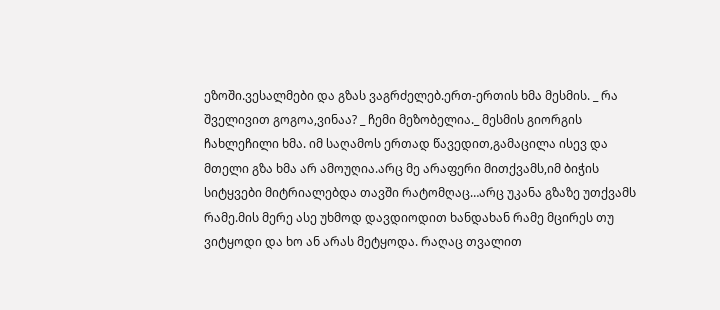ეზოში.ვესალმები და გზას ვაგრძელებ.ერთ-ერთის ხმა მესმის. _ რა შველივით გოგოა,ვინაა? _ ჩემი მეზობელია._ მესმის გიორგის ჩახლეჩილი ხმა. იმ საღამოს ერთად წავედით,გამაცილა ისევ და მთელი გზა ხმა არ ამოუღია.არც მე არაფერი მითქვამს,იმ ბიჭის სიტყვები მიტრიალებდა თავში რატომღაც…არც უკანა გზაზე უთქვამს რამე.მის მერე ასე უხმოდ დავდიოდით ხანდახან რამე მცირეს თუ ვიტყოდი და ხო ან არას მეტყოდა. რაღაც თვალით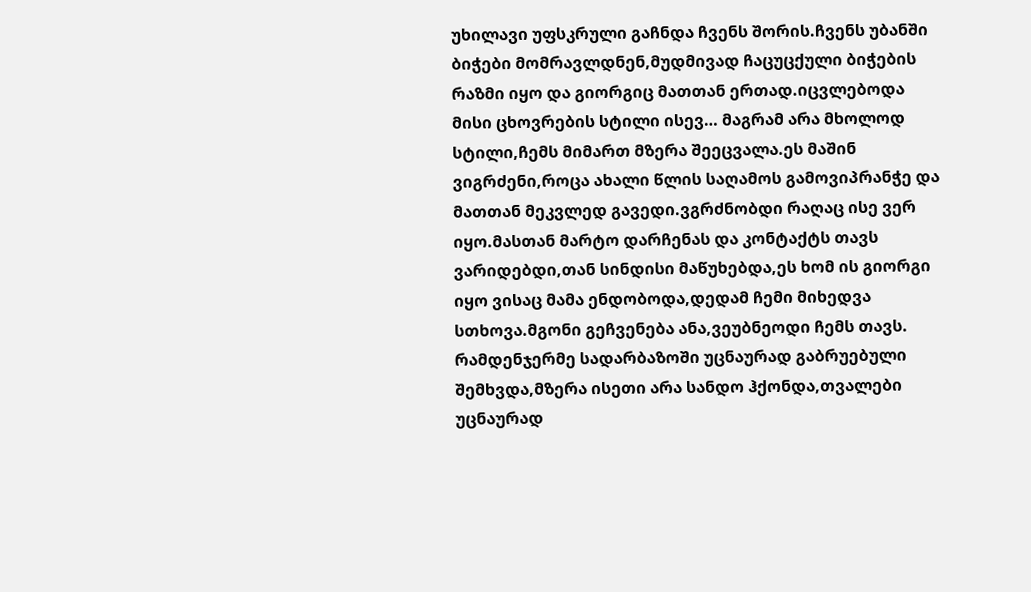უხილავი უფსკრული გაჩნდა ჩვენს შორის.ჩვენს უბანში ბიჭები მომრავლდნენ,მუდმივად ჩაცუცქული ბიჭების რაზმი იყო და გიორგიც მათთან ერთად.იცვლებოდა მისი ცხოვრების სტილი ისევ… მაგრამ არა მხოლოდ სტილი,ჩემს მიმართ მზერა შეეცვალა.ეს მაშინ ვიგრძენი,როცა ახალი წლის საღამოს გამოვიპრანჭე და მათთან მეკვლედ გავედი.ვგრძნობდი რაღაც ისე ვერ იყო.მასთან მარტო დარჩენას და კონტაქტს თავს ვარიდებდი,თან სინდისი მაწუხებდა,ეს ხომ ის გიორგი იყო ვისაც მამა ენდობოდა,დედამ ჩემი მიხედვა სთხოვა.მგონი გეჩვენება ანა,ვეუბნეოდი ჩემს თავს. რამდენჯერმე სადარბაზოში უცნაურად გაბრუებული შემხვდა,მზერა ისეთი არა სანდო ჰქონდა,თვალები უცნაურად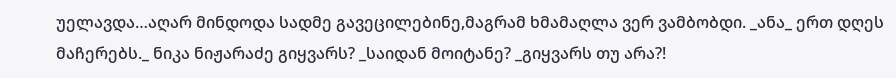უელავდა…აღარ მინდოდა სადმე გავეცილებინე,მაგრამ ხმამაღლა ვერ ვამბობდი. _ანა_ ერთ დღეს მაჩერებს._ ნიკა ნიჟარაძე გიყვარს? _საიდან მოიტანე? _გიყვარს თუ არა?!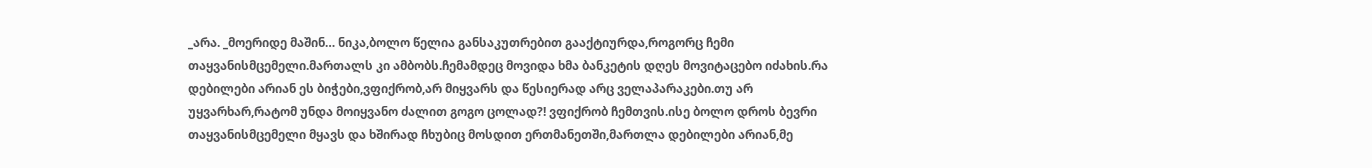_არა. _მოერიდე მაშინ… ნიკა,ბოლო წელია განსაკუთრებით გააქტიურდა,როგორც ჩემი თაყვანისმცემელი.მართალს კი ამბობს.ჩემამდეც მოვიდა ხმა ბანკეტის დღეს მოვიტაცებო იძახის.რა დებილები არიან ეს ბიჭები,ვფიქრობ,არ მიყვარს და წესიერად არც ველაპარაკები.თუ არ უყვარხარ,რატომ უნდა მოიყვანო ძალით გოგო ცოლად?! ვფიქრობ ჩემთვის.ისე ბოლო დროს ბევრი თაყვანისმცემელი მყავს და ხშირად ჩხუბიც მოსდით ერთმანეთში,მართლა დებილები არიან,მე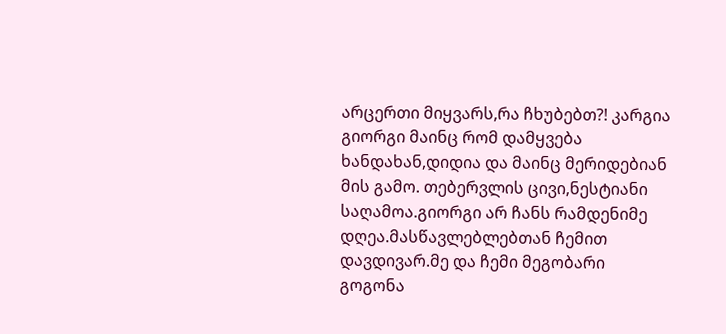არცერთი მიყვარს,რა ჩხუბებთ?! კარგია გიორგი მაინც რომ დამყვება ხანდახან,დიდია და მაინც მერიდებიან მის გამო. თებერვლის ცივი,ნესტიანი საღამოა.გიორგი არ ჩანს რამდენიმე დღეა.მასწავლებლებთან ჩემით დავდივარ.მე და ჩემი მეგობარი გოგონა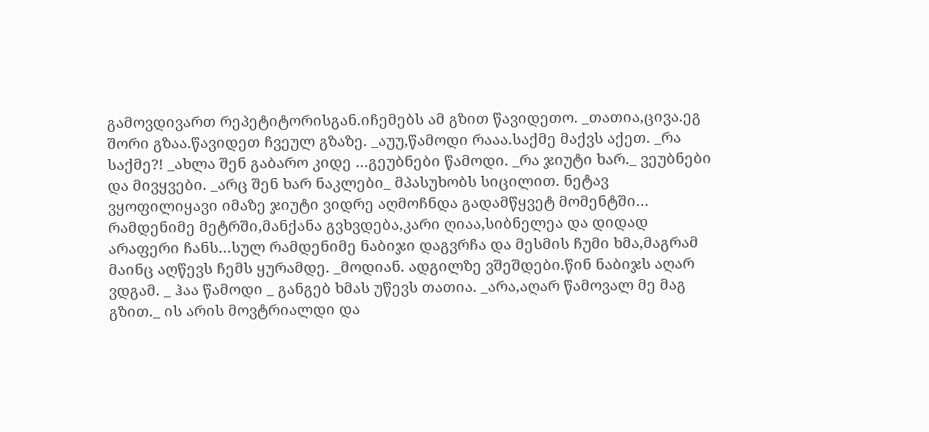გამოვდივართ რეპეტიტორისგან.იჩემებს ამ გზით წავიდეთო. _თათია,ცივა.ეგ შორი გზაა.წავიდეთ ჩვეულ გზაზე. _აუუ,წამოდი რააა.საქმე მაქვს აქეთ. _რა საქმე?! _ახლა შენ გაბარო კიდე …გეუბნები წამოდი. _რა ჯიუტი ხარ._ ვეუბნები და მივყვები. _არც შენ ხარ ნაკლები_ მპასუხობს სიცილით. ნეტავ ვყოფილიყავი იმაზე ჯიუტი ვიდრე აღმოჩნდა გადამწყვეტ მომენტში… რამდენიმე მეტრში,მანქანა გვხვდება,კარი ღიაა,სიბნელეა და დიდად არაფერი ჩანს…სულ რამდენიმე ნაბიჯი დაგვრჩა და მესმის ჩუმი ხმა,მაგრამ მაინც აღწევს ჩემს ყურამდე. _მოდიან. ადგილზე ვშეშდები.წინ ნაბიჯს აღარ ვდგამ. _ ჰაა წამოდი _ განგებ ხმას უწევს თათია. _არა,აღარ წამოვალ მე მაგ გზით._ ის არის მოვტრიალდი და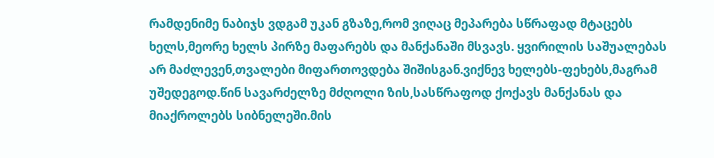რამდენიმე ნაბიჯს ვდგამ უკან გზაზე,რომ ვიღაც მეპარება სწრაფად მტაცებს ხელს,მეორე ხელს პირზე მაფარებს და მანქანაში მსვავს. ყვირილის საშუალებას არ მაძლევენ,თვალები მიფართოვდება შიშისგან.ვიქნევ ხელებს-ფეხებს,მაგრამ უშედეგოდ.წინ სავარძელზე მძღოლი ზის,სასწრაფოდ ქოქავს მანქანას და მიაქროლებს სიბნელეში.მის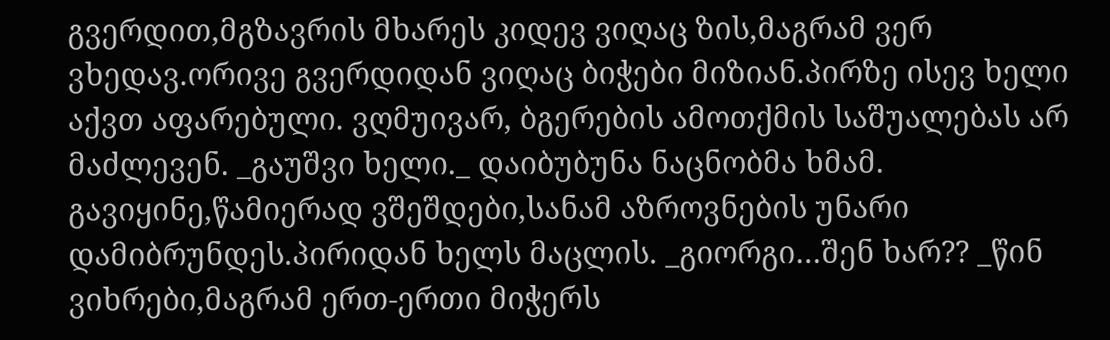გვერდით,მგზავრის მხარეს კიდევ ვიღაც ზის,მაგრამ ვერ ვხედავ.ორივე გვერდიდან ვიღაც ბიჭები მიზიან.პირზე ისევ ხელი აქვთ აფარებული. ვღმუივარ, ბგერების ამოთქმის საშუალებას არ მაძლევენ. _გაუშვი ხელი._ დაიბუბუნა ნაცნობმა ხმამ. გავიყინე,წამიერად ვშეშდები,სანამ აზროვნების უნარი დამიბრუნდეს.პირიდან ხელს მაცლის. _გიორგი…შენ ხარ?? _წინ ვიხრები,მაგრამ ერთ-ერთი მიჭერს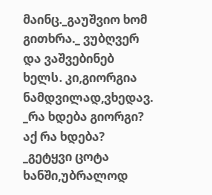მაინც._გაუშვიო ხომ გითხრა._ ვუბღვერ და ვაშვებინებ ხელს. კი,გიორგია ნამდვილად,ვხედავ. _რა ხდება გიორგი? აქ რა ხდება? _გეტყვი ცოტა ხანში,უბრალოდ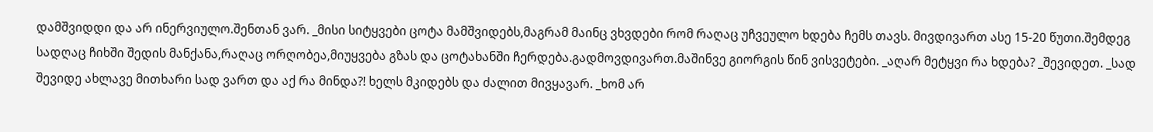დამშვიდდი და არ ინერვიულო.შენთან ვარ. _მისი სიტყვები ცოტა მამშვიდებს,მაგრამ მაინც ვხვდები რომ რაღაც უჩვეულო ხდება ჩემს თავს. მივდივართ ასე 15-20 წუთი.შემდეგ სადღაც ჩიხში შედის მანქანა,რაღაც ორღობეა,მიუყვება გზას და ცოტახანში ჩერდება.გადმოვდივართ.მაშინვე გიორგის წინ ვისვეტები. _აღარ მეტყვი რა ხდება? _შევიდეთ. _სად შევიდე ახლავე მითხარი სად ვართ და აქ რა მინდა?! ხელს მკიდებს და ძალით მივყავარ. _ხომ არ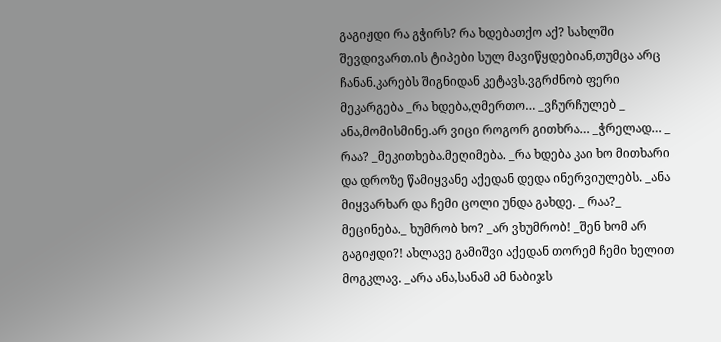გაგიჟდი რა გჭირს? რა ხდებათქო აქ? სახლში შევდივართ.ის ტიპები სულ მავიწყდებიან,თუმცა არც ჩანან.კარებს შიგნიდან კეტავს.ვგრძნობ ფერი მეკარგება _რა ხდება,ღმერთო… _ვჩურჩულებ _ ანა,მომისმინე.არ ვიცი როგორ გითხრა… _ჭრელად… _ რაა? _მეკითხება.მეღიმება. _რა ხდება კაი ხო მითხარი და დროზე წამიყვანე აქედან დედა ინერვიულებს. _ანა მიყვარხარ და ჩემი ცოლი უნდა გახდე. _ რაა?_ მეცინება._ ხუმრობ ხო? _არ ვხუმრობ! _შენ ხომ არ გაგიჟდი?! ახლავე გამიშვი აქედან თორემ ჩემი ხელით მოგკლავ. _არა ანა,სანამ ამ ნაბიჯს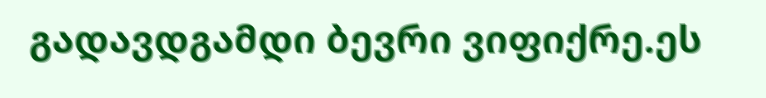გადავდგამდი ბევრი ვიფიქრე.ეს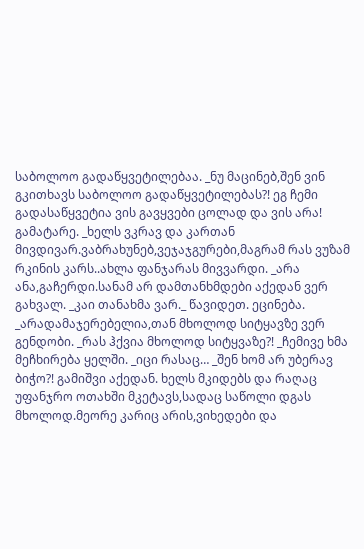საბოლოო გადაწყვეტილებაა. _ნუ მაცინებ,შენ ვინ გკითხავს საბოლოო გადაწყვეტილებას?! ეგ ჩემი გადასაწყვეტია ვის გავყვები ცოლად და ვის არა! გამატარე. _ხელს ვკრავ და კართან მივდივარ.ვაბრახუნებ,ვეჯაჯგურები,მაგრამ რას ვუზამ რკინის კარს..ახლა ფანჯარას მივვარდი. _არა ანა,გაჩერდი.სანამ არ დამთანხმდები აქედან ვერ გახვალ. _კაი თანახმა ვარ._ წავიდეთ. ეცინება. _არადამაჯერებელია,თან მხოლოდ სიტყავზე ვერ გენდობი. _რას ჰქვია მხოლოდ სიტყვაზე?! _ჩემივე ხმა მეჩხირება ყელში. _იცი რასაც… _შენ ხომ არ უბერავ ბიჭო?! გამიშვი აქედან. ხელს მკიდებს და რაღაც უფანჯრო ოთახში მკეტავს,სადაც საწოლი დგას მხოლოდ.მეორე კარიც არის,ვიხედები და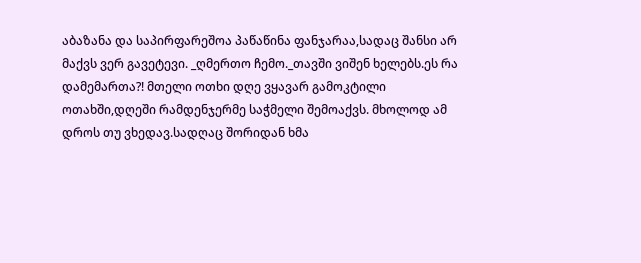აბაზანა და საპირფარეშოა პაწაწინა ფანჯარაა,სადაც შანსი არ მაქვს ვერ გავეტევი. _ღმერთო ჩემო._თავში ვიშენ ხელებს.ეს რა დამემართა?! მთელი ოთხი დღე ვყავარ გამოკტილი ოთახში,დღეში რამდენჯერმე საჭმელი შემოაქვს. მხოლოდ ამ დროს თუ ვხედავ.სადღაც შორიდან ხმა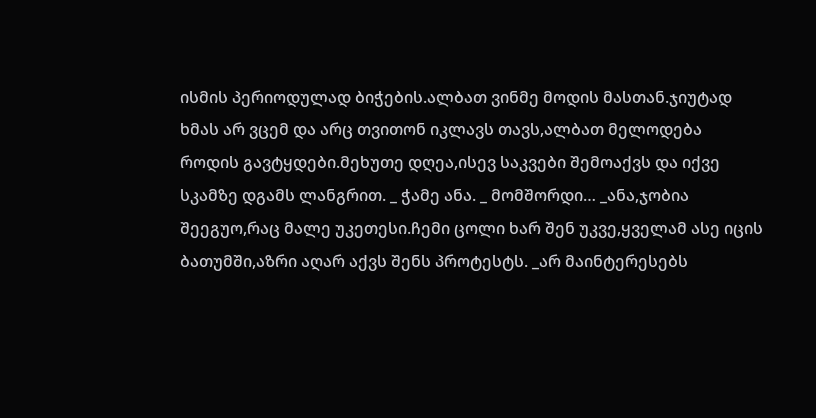ისმის პერიოდულად ბიჭების.ალბათ ვინმე მოდის მასთან.ჯიუტად ხმას არ ვცემ და არც თვითონ იკლავს თავს,ალბათ მელოდება როდის გავტყდები.მეხუთე დღეა,ისევ საკვები შემოაქვს და იქვე სკამზე დგამს ლანგრით. _ ჭამე ანა. _ მომშორდი… _ანა,ჯობია შეეგუო,რაც მალე უკეთესი.ჩემი ცოლი ხარ შენ უკვე,ყველამ ასე იცის ბათუმში,აზრი აღარ აქვს შენს პროტესტს. _არ მაინტერესებს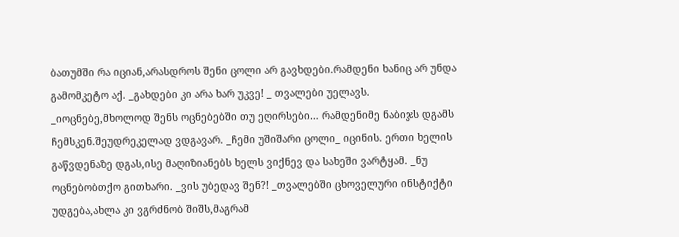ბათუმში რა იციან,არასდროს შენი ცოლი არ გავხდები.რამდენი ხანიც არ უნდა გამომკეტო აქ. _გახდები კი არა ხარ უკვე! _ თვალები უელავს. _იოცნებე,მხოლოდ შენს ოცნებებში თუ ეღირსები… რამდენიმე ნაბიჯს დგამს ჩემსკენ.შეუდრეკელად ვდგავარ. _ჩემი უშიშარი ცოლი_ იცინის. ერთი ხელის გაწვდენაზე დგას,ისე მაღიზიანებს ხელს ვიქნევ და სახეში ვარტყამ. _ნუ ოცნებობთქო გითხარი. _ვის უბედავ შენ?! _თვალებში ცხოველური ინსტიქტი უდგება,ახლა კი ვგრძნობ შიშს,მაგრამ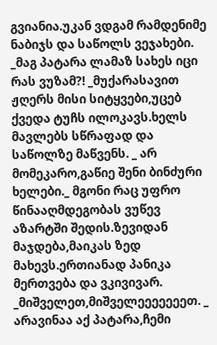გვიანია.უკან ვდგამ რამდენიმე ნაბიჯს და საწოლს ვეჯახები. _მაგ პატარა ლამაზ სახეს იცი რას ვუზამ?! _მუქარასავით ჟღერს მისი სიტყვები,უცებ ქვედა ტუჩს ილოკავს.ხელს მავლებს სწრაფად და საწოლზე მაწვენს. _ არ მომეკარო,გაწიე შენი ბინძური ხელები._ მგონი რაც უფრო წინააღმდეგობას ვუწევ აზარტში შედის.ზევიდან მაჯდება,მაიკას ზედ მახევს.ერთიანად პანიკა მერთვება და ვკივივარ. _მიშველეთ,მიშველეეეეეეეთ. _ არავინაა აქ პატარა,ჩემი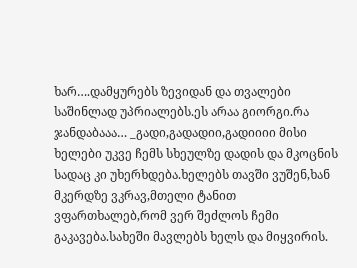ხარ….დამყურებს ზევიდან და თვალები საშინლად უპრიალებს.ეს არაა გიორგი.რა ჯანდაბააა… _გადი,გადადიი,გადიიიი მისი ხელები უკვე ჩემს სხეულზე დადის და მკოცნის სადაც კი უხერხდება.ხელებს თავში ვუშენ,ხან მკერდზე ვკრავ,მთელი ტანით ვფართხალებ,რომ ვერ შეძლოს ჩემი გაკავება.სახეში მავლებს ხელს და მიყვირის.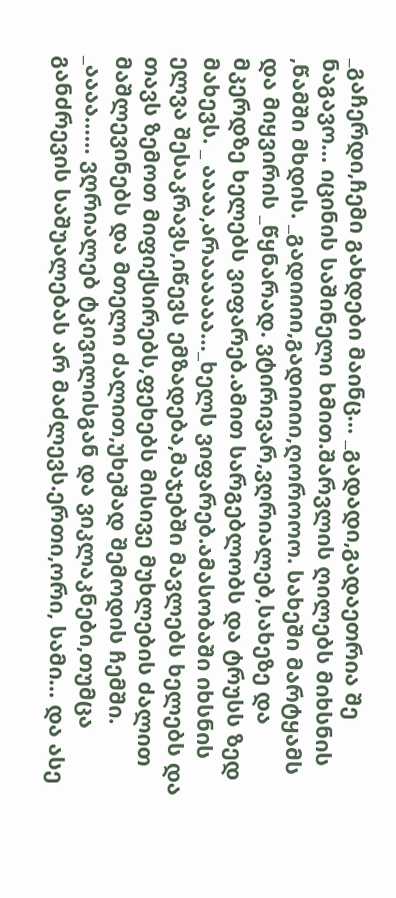_გაჩერდი,ჩემი გახდები მაინც… _გადადი,გადაეთრია შე ნაგავო… იცინის საშინელი ხმით.შარვლის ღილებს მიხსნის ,წამში მხდის. _გადიიიი,გადიიიი,ღოროოო. სახეში მარტყამს და მიყვირის _წყნარად. ვტირივარ,ვღრიალებ,სახეზე და მკერდზე ხელებს ვიფარებ.ამით სარგებლობს და ტრუსს ზედ მახევს. _ აააა,არაააააა…_ხელს ვიფარებ.ამასობაში იხსნის ელვა შესაკრავს,იწევს ემზადება,მაჯებში მავლებს ხელებს და თავს ზემოთ მიფიქსირებს,ფეხებს მისივე მუხლების ძალით მაშლევინებს და მთელი ძალით,უხეშად შემოდის ჩემში. _აააა…… ვღრიალებ ტკივილისგან და ვიკლაკნები,თუმცა განძრევის საშუალებას არ მაძლევს.ერთი,ორი, სამი… და ასე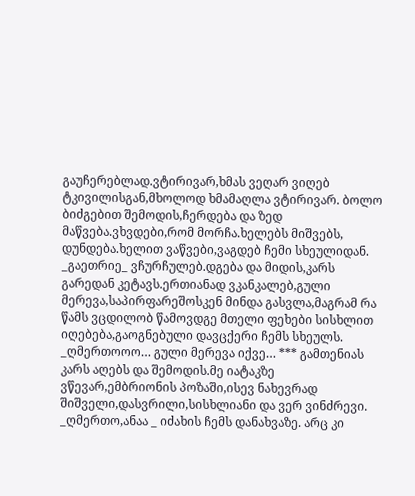გაუჩერებლად.ვტირივარ,ხმას ვეღარ ვიღებ ტკივილისგან,მხოლოდ ხმამაღლა ვტირივარ. ბოლო ბიძგებით შემოდის,ჩერდება და ზედ მაწვება.ვხვდები,რომ მორჩა.ხელებს მიშვებს, დუნდება.ხელით ვაწვები,ვაგდებ ჩემი სხეულიდან. _გაეთრიე_ ვჩურჩულებ.დგება და მიდის,კარს გარედან კეტავს.ერთიანად ვკანკალებ,გული მერევა,საპირფარეშოსკენ მინდა გასვლა,მაგრამ რა წამს ვცდილობ წამოვდგე მთელი ფეხები სისხლით იღებება,გაოგნებული დავცქერი ჩემს სხეულს. _ღმერთოოო… გული მერევა იქვე… *** გამთენიას კარს აღებს და შემოდის.მე იატაკზე ვწევარ,ემბრიონის პოზაში,ისევ ნახევრად შიშველი,დასვრილი,სისხლიანი და ვერ ვინძრევი. _ღმერთო,ანაა _ იძახის ჩემს დანახვაზე. არც კი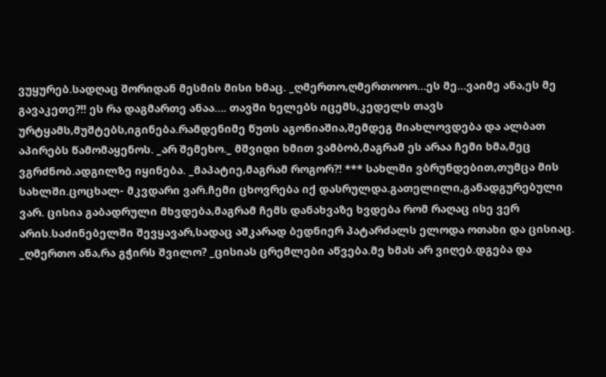ვუყურებ.სადღაც შორიდან მესმის მისი ხმაც. _ღმერთო,ღმერთოოო…ეს მე…ვაიმე ანა,ეს მე გავაკეთე?!! ეს რა დაგმართე ანაა…. თავში ხელებს იცემს,კედელს თავს ურტყამს,მუშტებს,იგინება.რამდენიმე წუთს აგონიაშია,შემდეგ მიახლოვდება და ალბათ აპირებს წამომაყენოს. _არ შემეხო._ მშვიდი ხმით ვამბობ,მაგრამ ეს არაა ჩემი ხმა,მეც ვგრძნობ.ადგილზე იყინება. _მაპატიე,მაგრამ როგორ?! *** სახლში ვბრუნდებით,თუმცა მის სახლში.ცოცხალ- მკვდარი ვარ.ჩემი ცხოვრება იქ დასრულდა.გათელილი,განადგურებული ვარ. ცისია გაბადრული მხვდება,მაგრამ ჩემს დანახვაზე ხვდება რომ რაღაც ისე ვერ არის.საძინებელში შევყავარ,სადაც აშკარად ბედნიერ პატარძალს ელოდა ოთახი და ცისიაც. _ღმერთო ანა,რა გჭირს შვილო? _ცისიას ცრემლები აწვება.მე ხმას არ ვიღებ.დგება და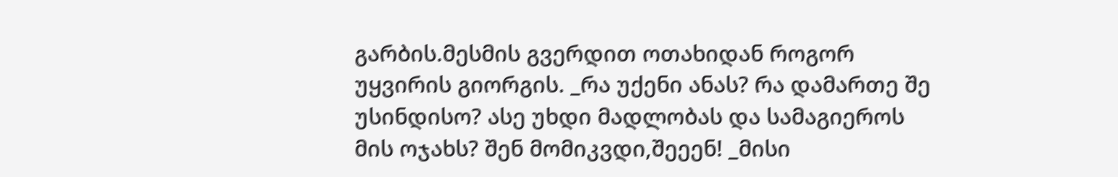გარბის.მესმის გვერდით ოთახიდან როგორ უყვირის გიორგის. _რა უქენი ანას? რა დამართე შე უსინდისო? ასე უხდი მადლობას და სამაგიეროს მის ოჯახს? შენ მომიკვდი,შეეენ! _მისი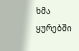ხმა ყურებში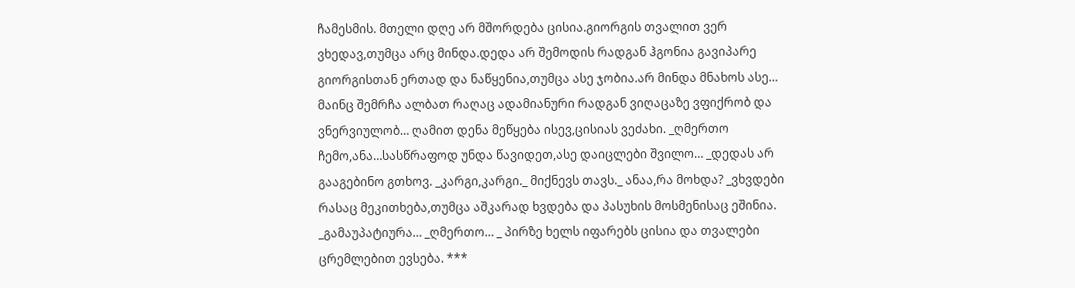ჩამესმის. მთელი დღე არ მშორდება ცისია.გიორგის თვალით ვერ ვხედავ,თუმცა არც მინდა.დედა არ შემოდის რადგან ჰგონია გავიპარე გიორგისთან ერთად და ნაწყენია,თუმცა ასე ჯობია.არ მინდა მნახოს ასე… მაინც შემრჩა ალბათ რაღაც ადამიანური რადგან ვიღაცაზე ვფიქრობ და ვნერვიულობ… ღამით დენა მეწყება ისევ,ცისიას ვეძახი. _ღმერთო ჩემო,ანა…სასწრაფოდ უნდა წავიდეთ,ასე დაიცლები შვილო… _დედას არ გააგებინო გთხოვ. _კარგი,კარგი._ მიქნევს თავს._ ანაა,რა მოხდა? _ვხვდები რასაც მეკითხება,თუმცა აშკარად ხვდება და პასუხის მოსმენისაც ეშინია. _გამაუპატიურა… _ღმერთო… _ პირზე ხელს იფარებს ცისია და თვალები ცრემლებით ევსება. ***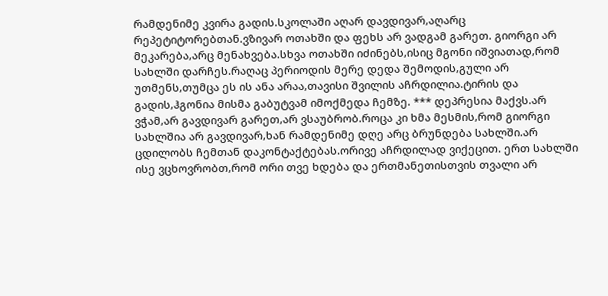რამდენიმე კვირა გადის.სკოლაში აღარ დავდივარ,აღარც რეპეტიტორებთან.ვზივარ ოთახში და ფეხს არ ვადგამ გარეთ. გიორგი არ მეკარება,არც მენახვება.სხვა ოთახში იძინებს,ისიც მგონი იშვიათად,რომ სახლში დარჩეს.რაღაც პერიოდის მერე დედა შემოდის,გული არ უთმენს,თუმცა ეს ის ანა არაა,თავისი შვილის აჩრდილია.ტირის და გადის,ჰგონია მისმა გაბუტვამ იმოქმედა ჩემზე. *** დეპრესია მაქვს.არ ვჭამ,არ გავდივარ გარეთ,არ ვსაუბრობ.როცა კი ხმა მესმის,რომ გიორგი სახლშია არ გავდივარ,ხან რამდენიმე დღე არც ბრუნდება სახლში.არ ცდილობს ჩემთან დაკონტაქტებას.ორივე აჩრდილად ვიქეცით. ერთ სახლში ისე ვცხოვრობთ,რომ ორი თვე ხდება და ერთმანეთისთვის თვალი არ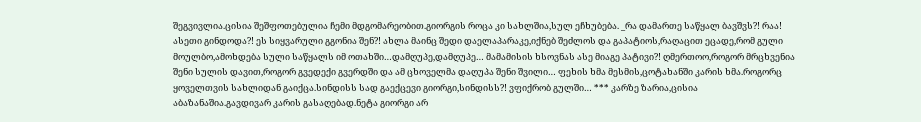შეგვივლია.ცისია შეშფოთებულია ჩემი მდგომარეობით.გიორგის როცა კი სახლშია,სულ ეჩხუბება. _რა დამართე საწყალ ბავშვს?! რაა! ასეთი გინდოდა?! ეს სიყვარული გგონია შენ?! ახლა მაინც შედი დაელაპარაკე,იქნებ შეძლოს და გაპატიოს,რაღაცით ეცადე,რომ გული მოულბო,ამოხდება სული საწყალს იმ ოთახში…დამღუპე,დამღუპე… მამამისის ხსოვნას ასე მიაგე პატივი?! ღმერთოო,როგორ მრცხვენია შენი სულის დავით,როგორ გვედექი გვერდში და ამ ცხოველმა დაღუპა შენი შვილი… ფეხის ხმა მესმის,ცოტახანში კარის ხმა.როგორც ყოველთვის სახლიდან გაიქცა.სინდისს სად გაექცევი გიორგი,სინდისს?! ვფიქრობ გულში… *** კარზე ზარია,ცისია აბაზანაშია.გავდივარ კარის გასაღებად.ნეტა გიორგი არ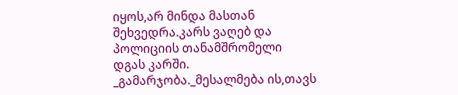იყოს,არ მინდა მასთან შეხვედრა.კარს ვაღებ და პოლიციის თანამშრომელი დგას კარში. _გამარჯობა._მესალმება ის,თავს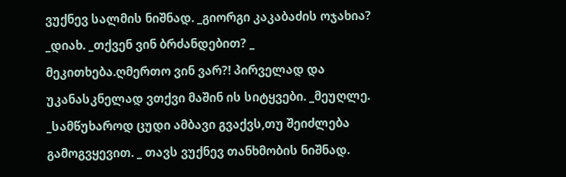ვუქნევ სალმის ნიშნად. _გიორგი კაკაბაძის ოჯახია? _დიახ. _თქვენ ვინ ბრძანდებით? _ მეკითხება.ღმერთო ვინ ვარ?! პირველად და უკანასკნელად ვთქვი მაშინ ის სიტყვები. _მეუღლე. _სამწუხაროდ ცუდი ამბავი გვაქვს,თუ შეიძლება გამოგვყევით. _ თავს ვუქნევ თანხმობის ნიშნად.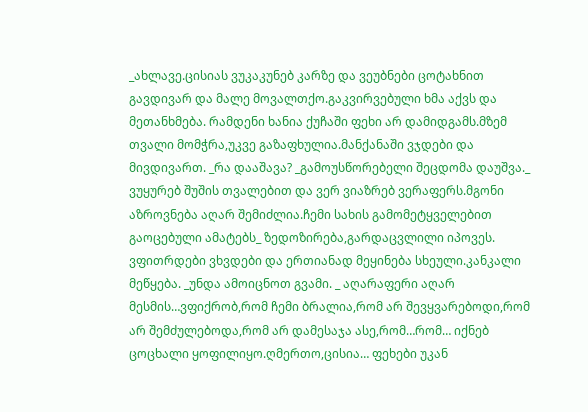_ახლავე.ცისიას ვუკაკუნებ კარზე და ვეუბნები ცოტახნით გავდივარ და მალე მოვალთქო.გაკვირვებული ხმა აქვს და მეთანხმება. რამდენი ხანია ქუჩაში ფეხი არ დამიდგამს.მზემ თვალი მომჭრა,უკვე გაზაფხულია.მანქანაში ვჯდები და მივდივართ. _რა დააშავა? _გამოუსწორებელი შეცდომა დაუშვა._ ვუყურებ შუშის თვალებით და ვერ ვიაზრებ ვერაფერს.მგონი აზროვნება აღარ შემიძლია.ჩემი სახის გამომეტყველებით გაოცებული ამატებს_ ზედოზირება,გარდაცვლილი იპოვეს. ვფითრდები ვხვდები და ერთიანად მეყინება სხეული.კანკალი მეწყება. _უნდა ამოიცნოთ გვამი. _ აღარაფერი აღარ მესმის…ვფიქრობ,რომ ჩემი ბრალია,რომ არ შევყვარებოდი,რომ არ შემძულებოდა,რომ არ დამესაჯა ასე,რომ…რომ… იქნებ ცოცხალი ყოფილიყო.ღმერთო,ცისია… ფეხები უკან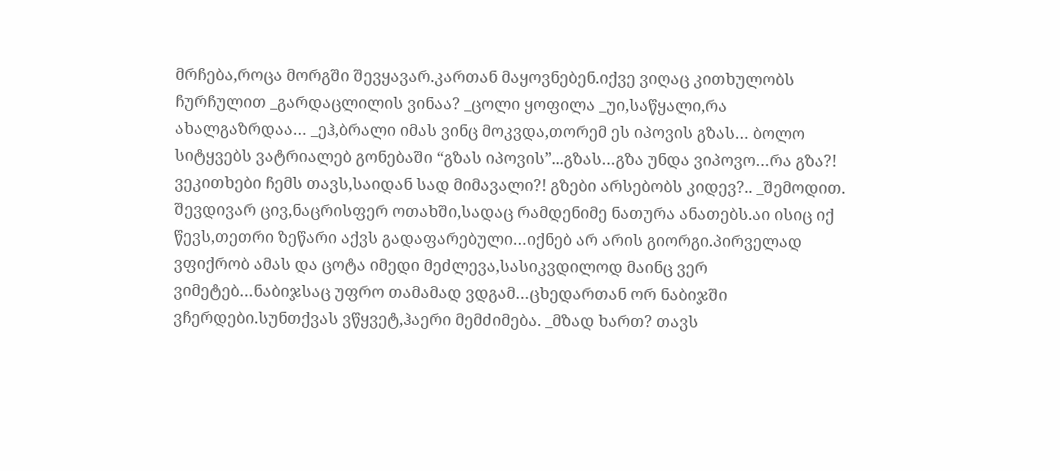მრჩება,როცა მორგში შევყავარ.კართან მაყოვნებენ.იქვე ვიღაც კითხულობს ჩურჩულით _გარდაცლილის ვინაა? _ცოლი ყოფილა _უი,საწყალი,რა ახალგაზრდაა… _ეჰ,ბრალი იმას ვინც მოკვდა,თორემ ეს იპოვის გზას… ბოლო სიტყვებს ვატრიალებ გონებაში “გზას იპოვის”...გზას…გზა უნდა ვიპოვო…რა გზა?! ვეკითხები ჩემს თავს,საიდან სად მიმავალი?! გზები არსებობს კიდევ?.. _შემოდით. შევდივარ ცივ,ნაცრისფერ ოთახში,სადაც რამდენიმე ნათურა ანათებს.აი ისიც იქ წევს,თეთრი ზეწარი აქვს გადაფარებული…იქნებ არ არის გიორგი.პირველად ვფიქრობ ამას და ცოტა იმედი მეძლევა,სასიკვდილოდ მაინც ვერ ვიმეტებ…ნაბიჯსაც უფრო თამამად ვდგამ…ცხედართან ორ ნაბიჯში ვჩერდები.სუნთქვას ვწყვეტ,ჰაერი მემძიმება. _მზად ხართ? თავს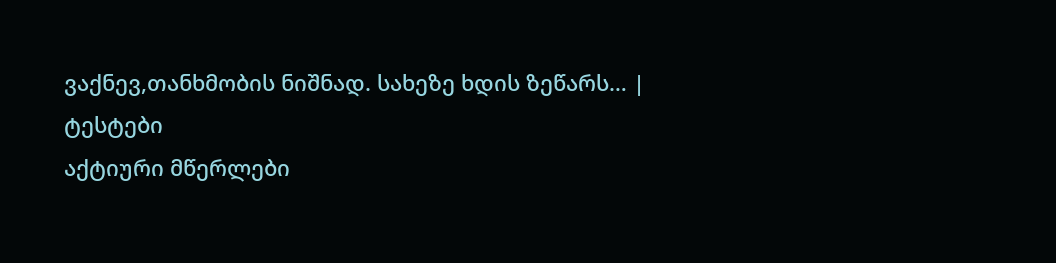ვაქნევ,თანხმობის ნიშნად. სახეზე ხდის ზეწარს… |
ტესტები
აქტიური მწერლები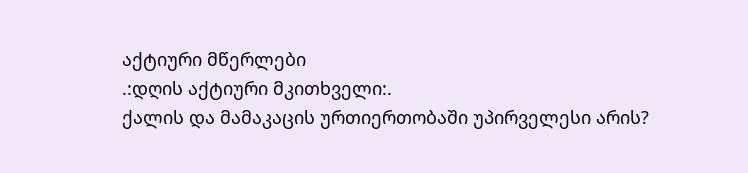აქტიური მწერლები
.:დღის აქტიური მკითხველი:.
ქალის და მამაკაცის ურთიერთობაში უპირველესი არის?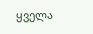ყველა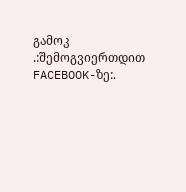გამოკ
.:შემოგვიერთდით FACEBOOK-ზე:.